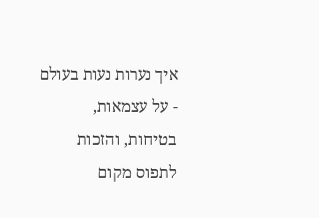איך נערות נעות בעולם - על עצמאות, בטיחות, והזכות לתפוס מקום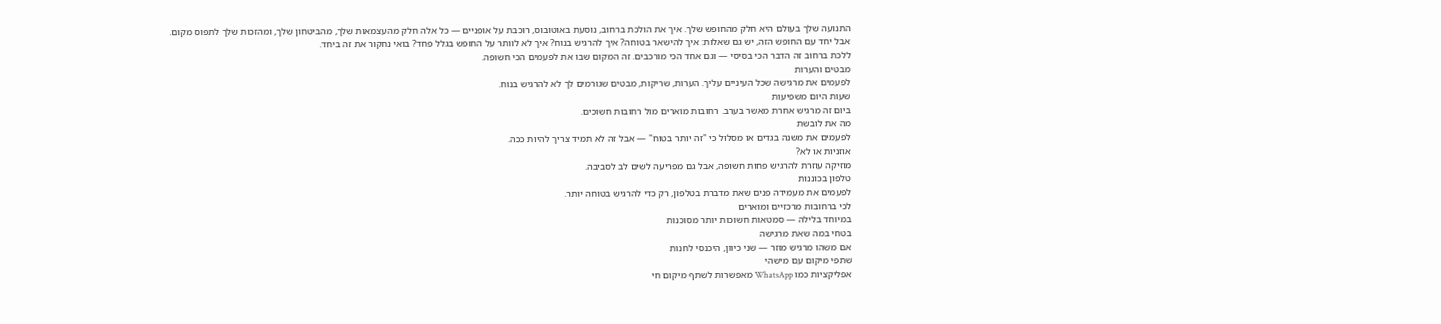התנועה שלך בעולם היא חלק מהחופש שלך. איך את הולכת ברחוב, נוסעת באוטובוס, רוכבת על אופניים — כל אלה חלק מהעצמאות שלך, מהביטחון שלך, ומהזכות שלך לתפוס מקום.
אבל יחד עם החופש הזה, יש גם שאלות: איך להישאר בטוחה? איך להרגיש בנוח? איך לא לוותר על החופש בגלל פחד? בואי נחקור את זה ביחד.
ללכת ברחוב זה הדבר הכי בסיסי — וגם אחד הכי מורכבים. זה המקום שבו את לפעמים הכי חשופה.
מבטים והערות
לפעמים את מרגישה שכל העיניים עליך. הערות, שריקות, מבטים שגורמים לך לא להרגיש בנוח.
שעות היום משפיעות
ביום זה מרגיש אחרת מאשר בערב. רחובות מוארים מול רחובות חשוכים.
מה את לובשת
לפעמים את משנה בגדים או מסלול כי "זה יותר בטוח" — אבל זה לא תמיד צריך להיות ככה.
אוזניות או לא?
מוזיקה עוזרת להרגיש פחות חשופה, אבל גם מפריעה לשים לב לסביבה.
טלפון בכוננות
לפעמים את מעמידה פנים שאת מדברת בטלפון, רק כדי להרגיש בטוחה יותר.
לכי ברחובות מרכזיים ומוארים
במיוחד בלילה — סמטאות חשוכות יותר מסוכנות
בטחי במה שאת מרגישה
אם משהו מרגיש מוזר — שני כיוון, היכנסי לחנות
שתפי מיקום עם מישהי
אפליקציות כמו WhatsApp מאפשרות לשתף מיקום חי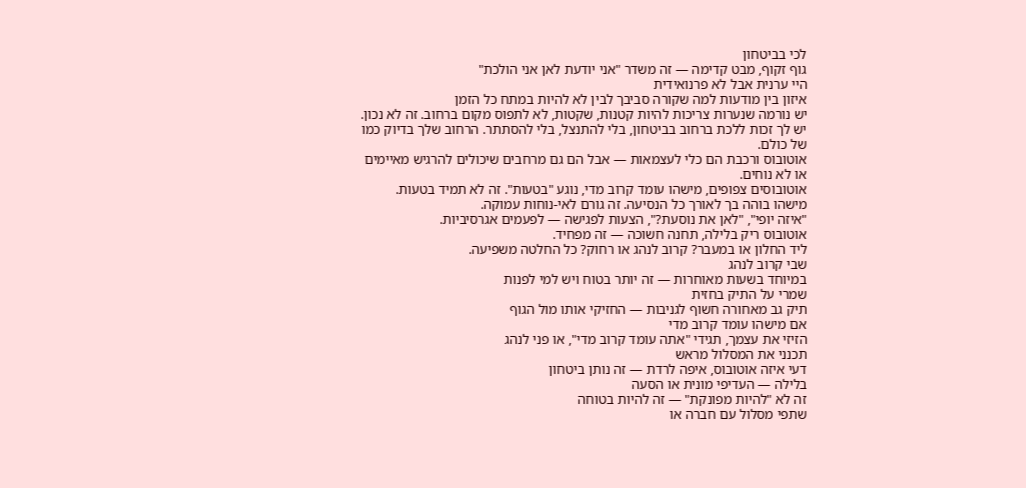לכי בביטחון
גוף זקוף, מבט קדימה — זה משדר "אני יודעת לאן אני הולכת"
היי ערנית אבל לא פרנואידית
איזון בין מודעות למה שקורה סביבך לבין לא להיות במתח כל הזמן
יש נורמה שנערות צריכות להיות קטנות, שקטות, לא לתפוס מקום ברחוב. זה לא נכון. יש לך זכות ללכת ברחוב בביטחון, בלי להתנצל, בלי להסתתר. הרחוב שלך בדיוק כמו של כולם.
אוטובוס ורכבת הם כלי לעצמאות — אבל הם גם מרחבים שיכולים להרגיש מאיימים או לא נוחים.
אוטובוסים צפופים, מישהו עומד קרוב מדי, נוגע "בטעות". זה לא תמיד בטעות.
מישהו בוהה בך לאורך כל הנסיעה. זה גורם לאי-נוחות עמוקה.
"איזה יופי", "לאן את נוסעת?", הצעות לפגישה — לפעמים אגרסיביות.
אוטובוס ריק בלילה, תחנה חשוכה — זה מפחיד.
ליד החלון או במעבר? קרוב לנהג או רחוק? כל החלטה משפיעה.
שבי קרוב לנהג
במיוחד בשעות מאוחרות — זה יותר בטוח ויש למי לפנות
שמרי על התיק בחזית
תיק גב מאחורה חשוף לגניבות — החזיקי אותו מול הגוף
אם מישהו עומד קרוב מדי
הזיזי את עצמך, תגידי "אתה עומד קרוב מדי", או פני לנהג
תכנני את המסלול מראש
דעי איזה אוטובוס, איפה לרדת — זה נותן ביטחון
בלילה — העדיפי מונית או הסעה
זה לא "להיות מפונקת" — זה להיות בטוחה
שתפי מסלול עם חברה או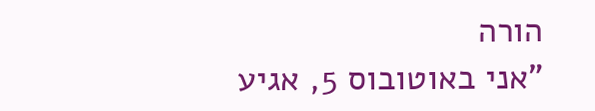הורה
"אני באוטובוס 5, אגיע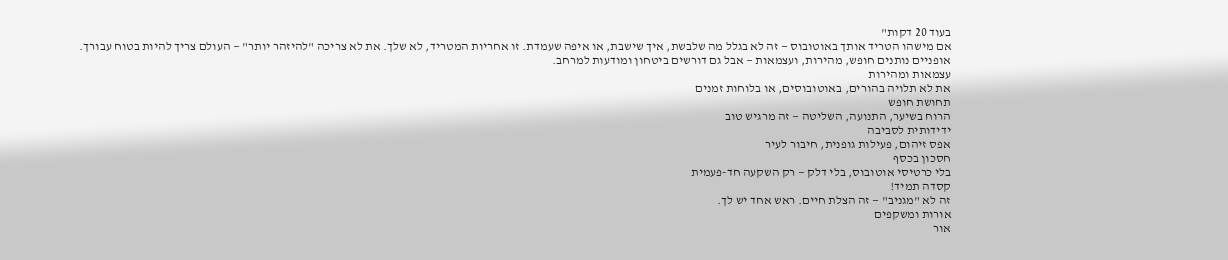בעוד 20 דקות"
אם מישהו הטריד אותך באוטובוס — זה לא בגלל מה שלבשת, איך שישבת, או איפה שעמדת. זו אחריות המטריד, לא שלך. את לא צריכה "להיזהר יותר" — העולם צריך להיות בטוח עבורך.
אופניים נותנים חופש, מהירות, ועצמאות — אבל גם דורשים ביטחון ומודעות למרחב.
עצמאות ומהירות
את לא תלויה בהורים, באוטובוסים, או בלוחות זמנים
תחושת חופש
הרוח בשיער, התנועה, השליטה — זה מרגיש טוב
ידידותית לסביבה
אפס זיהום, פעילות גופנית, חיבור לעיר
חסכון בכסף
בלי כרטיסי אוטובוס, בלי דלק — רק השקעה חד-פעמית
קסדה תמיד!
זה לא "מגניב" — זה הצלת חיים. ראש אחד יש לך.
אורות ומשקפים
אור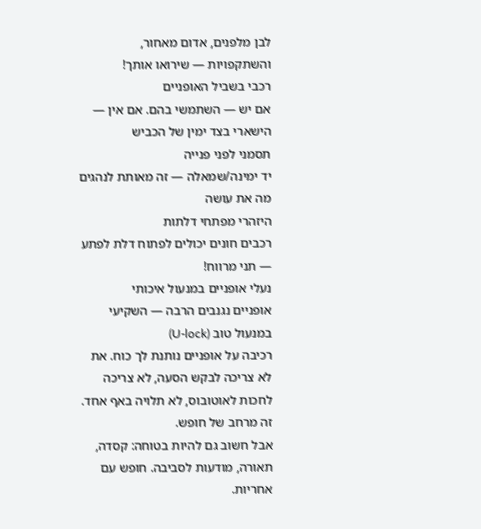לבן מלפנים, אדום מאחור, והשתקפויות — שירואו אותך!
רכבי בשביל האופניים
אם יש — השתמשי בהם. אם אין — הישארי בצד ימין של הכביש
תסמני לפני פנייה
יד ימינה/שמאלה — זה מאותת לנהגים מה את עושה
היזהרי מפתחי דלתות
רכבים חונים יכולים לפתוח דלת לפתע — תני מרווח!
נעלי אופניים במנעול איכותי
אופניים נגנבים הרבה — השקיעי במנעול טוב (U-lock)
רכיבה על אופניים נותנת לך כוח. את לא צריכה לבקש הסעה, לא צריכה לחכות לאוטובוס, לא תלויה באף אחד. זה מרחב של חופש.
אבל חשוב גם להיות בטוחה: קסדה, תאורה, מודעות לסביבה. חופש עם אחריות.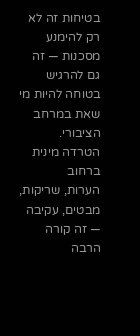בטיחות זה לא רק להימנע מסכנות — זה גם להרגיש בטוחה להיות מי שאת במרחב הציבורי.
הטרדה מינית ברחוב
הערות, שריקות, מבטים, עקיבה — זה קורה הרבה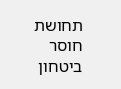תחושת חוסר ביטחון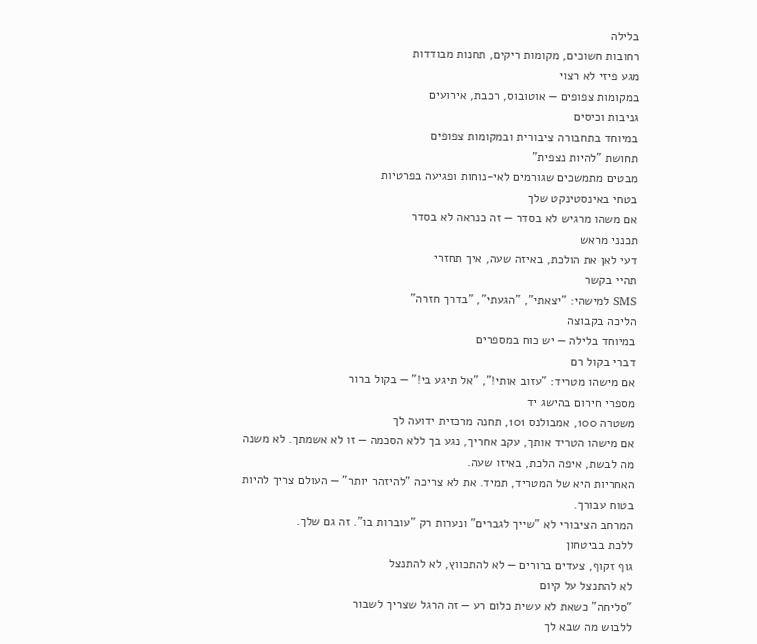בלילה
רחובות חשוכים, מקומות ריקים, תחנות מבודדות
מגע פיזי לא רצוי
במקומות צפופים — אוטובוס, רכבת, אירועים
גניבות וכיסים
במיוחד בתחבורה ציבורית ובמקומות צפופים
תחושת "להיות נצפית"
מבטים מתמשכים שגורמים לאי-נוחות ופגיעה בפרטיות
בטחי באינסטינקט שלך
אם משהו מרגיש לא בסדר — זה כנראה לא בסדר
תכנני מראש
דעי לאן את הולכת, באיזה שעה, איך תחזרי
תהיי בקשר
SMS למישהי: "יצאתי", "הגעתי", "בדרך חזרה"
הליכה בקבוצה
במיוחד בלילה — יש כוח במספרים
דברי בקול רם
אם מישהו מטריד: "עזוב אותי!", "אל תיגע בי!" — בקול ברור
מספרי חירום בהישג יד
משטרה 100, אמבולנס 101, תחנה מרכזית ידועה לך
אם מישהו הטריד אותך, עקב אחריך, נגע בך ללא הסכמה — זו לא אשמתך. לא משנה מה לבשת, איפה הלכת, באיזו שעה.
האחריות היא של המטריד, תמיד. את לא צריכה "להיזהר יותר" — העולם צריך להיות בטוח עבורך.
המרחב הציבורי לא "שייך לגברים" ונערות רק "עוברות בו". זה גם שלך.
ללכת בביטחון
גוף זקוף, צעדים ברורים — לא להתכווץ, לא להתנצל
לא להתנצל על קיום
"סליחה" כשאת לא עשית כלום רע — זה הרגל שצריך לשבור
ללבוש מה שבא לך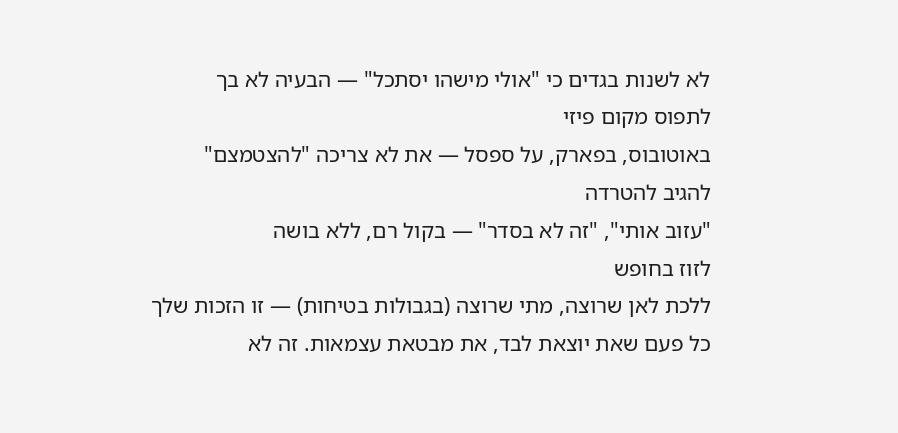לא לשנות בגדים כי "אולי מישהו יסתכל" — הבעיה לא בך
לתפוס מקום פיזי
באוטובוס, בפארק, על ספסל — את לא צריכה "להצטמצם"
להגיב להטרדה
"עזוב אותי", "זה לא בסדר" — בקול רם, ללא בושה
לזוז בחופש
ללכת לאן שרוצה, מתי שרוצה (בגבולות בטיחות) — זו הזכות שלך
כל פעם שאת יוצאת לבד, את מבטאת עצמאות. זה לא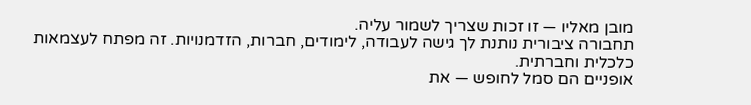מובן מאליו — זו זכות שצריך לשמור עליה.
תחבורה ציבורית נותנת לך גישה לעבודה, לימודים, חברות, הזדמנויות. זה מפתח לעצמאות כלכלית וחברתית.
אופניים הם סמל לחופש — את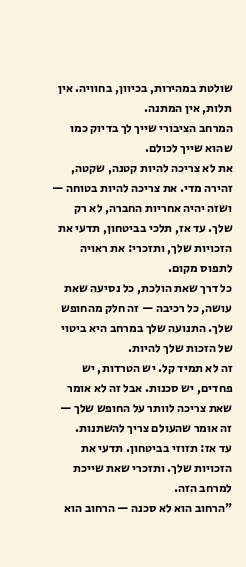שולטת במהירות, בכיוון, בחוויה. אין תלות, אין המתנה.
המרחב הציבורי שייך לך בדיוק כמו שהוא שייך לכולם.
את לא צריכה להיות קטנה, שקטה, זהירה מדי. את צריכה להיות בטוחה — ושזה יהיה אחריות החברה, לא רק שלך. עד אז, תלכי בביטחון, תדעי את הזכויות שלך, ותזכרי: את ראויה לתפוס מקום.
כל דרך שאת הולכת, כל נסיעה שאת עושה, כל רכיבה — זה חלק מהחופש שלך. התנועה שלך במרחב היא ביטוי של הזכות שלך להיות.
זה לא תמיד קל. יש הטרדות, יש פחדים, יש סכנות. אבל זה לא אומר שאת צריכה לוותר על החופש שלך — זה אומר שהעולם צריך להשתנות.
עד אז: תזוזי בביטחון. תדעי את הזכויות שלך. ותזכרי שאת שייכת למרחב הזה.
"הרחוב הוא לא סכנה — הרחוב הוא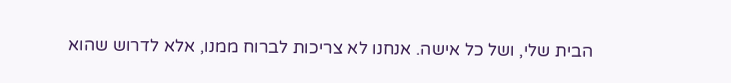הבית שלי, ושל כל אישה. אנחנו לא צריכות לברוח ממנו, אלא לדרוש שהוא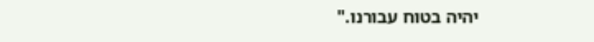יהיה בטוח עבורנו."